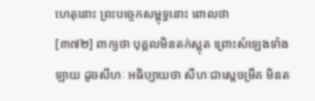ហេតុនោះ ព្រះបច្ចេកសម្ពុទ្ធនោះ ពោលថា
[៣៧២] ពាក្យថា បុគ្គលមិនតក់ស្លុត ព្រោះសំឡេងទាំងឡាយ ដូចសីហៈ អធិប្បាយថា សីហៈជាស្តេចម្រឹគ មិនត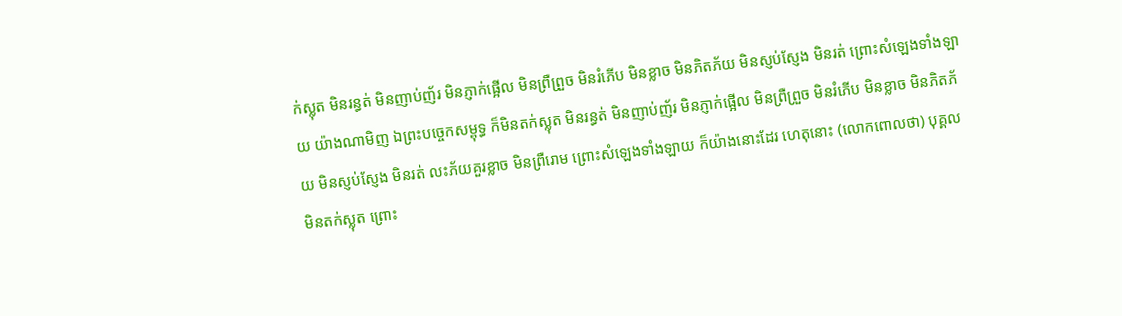ក់ស្លុត មិនរន្ធត់ មិនញាប់ញ័រ មិនភ្ញាក់ផ្អើល មិនព្រឺព្រួច មិនរំភើប មិនខ្លាច មិនភិតភ័យ មិនស្ញប់ស្ញែង មិនរត់ ព្រោះសំឡេងទាំងឡាយ យ៉ាងណាមិញ ឯព្រះបច្ចេកសម្ពុទ្ធ ក៏មិនតក់ស្លុត មិនរន្ធត់ មិនញាប់ញ័រ មិនភ្ញាក់ផ្អើល មិនព្រឺព្រួច មិនរំភើប មិនខ្លាច មិនភិតភ័យ មិនស្ញប់ស្ញែង មិនរត់ លះភ័យគួរខ្លាច មិនព្រឺរោម ព្រោះសំឡេងទាំងឡាយ ក៏យ៉ាងនោះដែរ ហេតុនោះ (លោកពោលថា) បុគ្គលមិនតក់ស្លុត ព្រោះ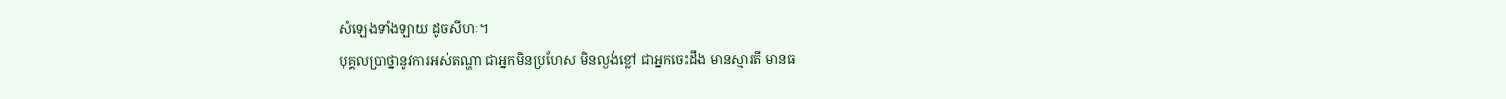សំឡេងទាំងឡាយ ដូចសីហៈ។
បុគ្គលប្រាថ្នានូវការអស់តណ្ហា ជាអ្នកមិនប្រហែស មិនល្ងង់ខ្លៅ ជាអ្នកចេះដឹង មានស្មារតី មានធ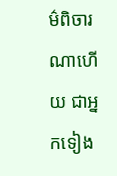ម៌ពិចារណាហើយ ជាអ្នកទៀង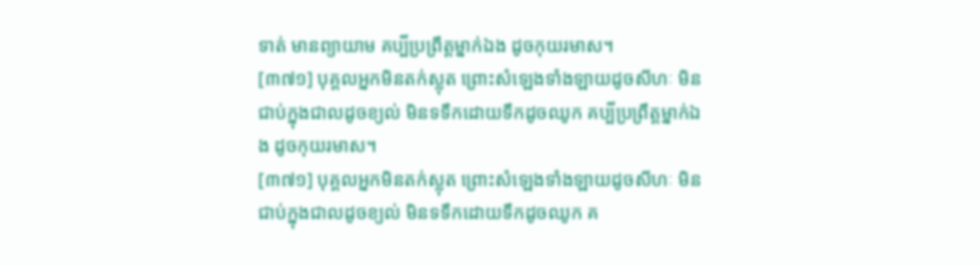ទាត់ មានព្យាយាម គប្បីប្រព្រឹត្តម្នាក់ឯង ដូចកុយរមាស។
[៣៧១] បុគ្គលអ្នកមិនតក់ស្លុត ព្រោះសំឡេងទាំងឡាយដូចសីហៈ មិនជាប់ក្នុងជាលដូចខ្យល់ មិនទទឹកដោយទឹកដូចឈូក គប្បីប្រព្រឹត្តម្នាក់ឯង ដូចកុយរមាស។
[៣៧១] បុគ្គលអ្នកមិនតក់ស្លុត ព្រោះសំឡេងទាំងឡាយដូចសីហៈ មិនជាប់ក្នុងជាលដូចខ្យល់ មិនទទឹកដោយទឹកដូចឈូក គ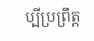ប្បីប្រព្រឹត្ត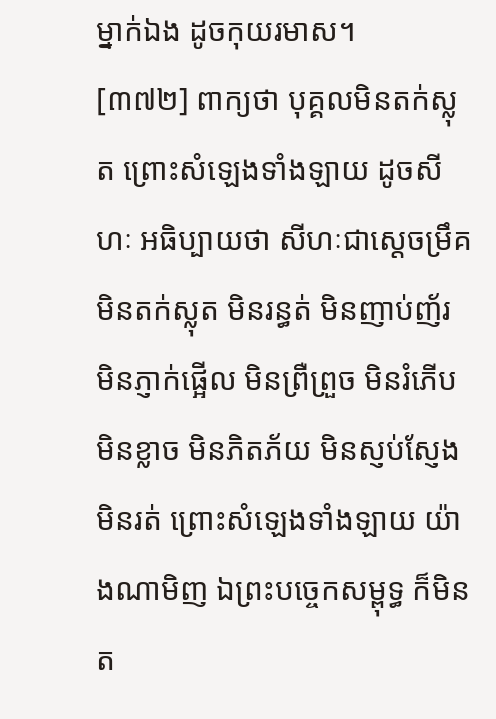ម្នាក់ឯង ដូចកុយរមាស។
[៣៧២] ពាក្យថា បុគ្គលមិនតក់ស្លុត ព្រោះសំឡេងទាំងឡាយ ដូចសីហៈ អធិប្បាយថា សីហៈជាស្តេចម្រឹគ មិនតក់ស្លុត មិនរន្ធត់ មិនញាប់ញ័រ មិនភ្ញាក់ផ្អើល មិនព្រឺព្រួច មិនរំភើប មិនខ្លាច មិនភិតភ័យ មិនស្ញប់ស្ញែង មិនរត់ ព្រោះសំឡេងទាំងឡាយ យ៉ាងណាមិញ ឯព្រះបច្ចេកសម្ពុទ្ធ ក៏មិនត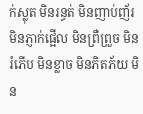ក់ស្លុត មិនរន្ធត់ មិនញាប់ញ័រ មិនភ្ញាក់ផ្អើល មិនព្រឺព្រួច មិនរំភើប មិនខ្លាច មិនភិតភ័យ មិន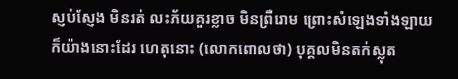ស្ញប់ស្ញែង មិនរត់ លះភ័យគួរខ្លាច មិនព្រឺរោម ព្រោះសំឡេងទាំងឡាយ ក៏យ៉ាងនោះដែរ ហេតុនោះ (លោកពោលថា) បុគ្គលមិនតក់ស្លុត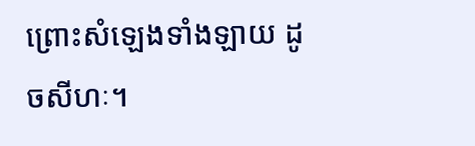ព្រោះសំឡេងទាំងឡាយ ដូចសីហៈ។